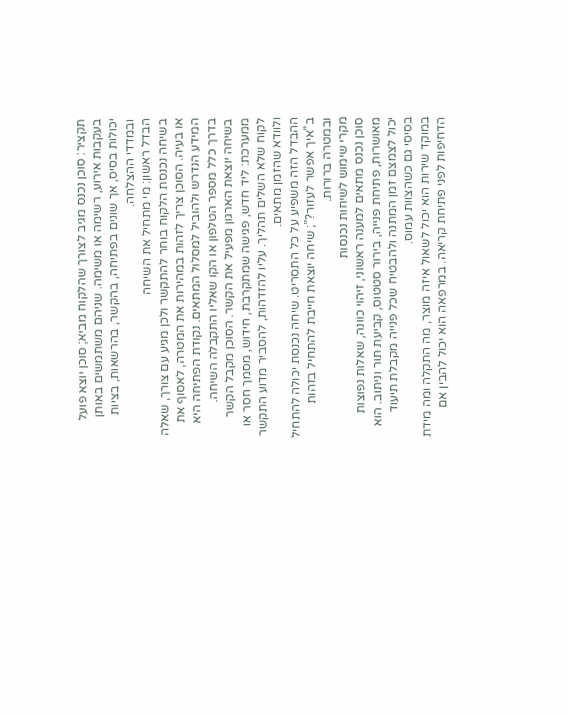תקציר: סוכן נכנס מגיב לצורך שהלקוח מביא; סוכן יוצא פועל בעקבות אירוע, רשימה או משימה. שניהם משתמשים באותן יכולות בסיס, אך שונים בפתיחה, בהקשר, בהרשאות, בציות ובמדדי ההצלחה.
הבדל ראשון: מי מתחיל את השיחה
בשיחה נכנסת הלקוח בוחר להתקשר ולכן מגיע עם צורך, שאלה או בעיה. הסוכן צריך לזהות במהירות את המטרה, לאסוף את המידע הנדרש ולהוביל למסלול המתאים. נקודת הפתיחה היא בדרך כלל מספר הטלפון או הקו שאליו התקבלה השיחה.
בשיחה יוצאת הארגון מפעיל את הקשר. הסוכן מקבל הקשר ממערכת: ליד חדש, פגישה שמתקרבת, חידוש, מסמך חסר או לקוח שלא השלים תהליך. עליו להזדהות, להסביר מדוע התקשר ולוודא שהזמן מתאים.
ההבדל הזה משפיע על כל התסריט. שיחה נכנסת יכולה להתחיל ב”איך אפשר לעזור?”; שיחה יוצאת חייבת להתחיל בזהות ובמטרה ברורות.
מקרי שימוש לשיחות נכנסות
סוכן נכנס מתאים למענה ראשוני, זיהוי כוונה, שאלות נפוצות מאושרות, פתיחת פנייה, בירור סטטוס, קביעת תור וניתוב. הוא יכול לצמצם זמן המתנה ולהבטיח שכל פנייה מקבלת תיעוד בסיסי גם כשהצוות עמוס.
במוקד שירות הוא יכול לשאול איזה מוצר, מה התקלה ומה מידת הדחיפות לפני פתיחת קריאה. במרפאה הוא יכול להבין אם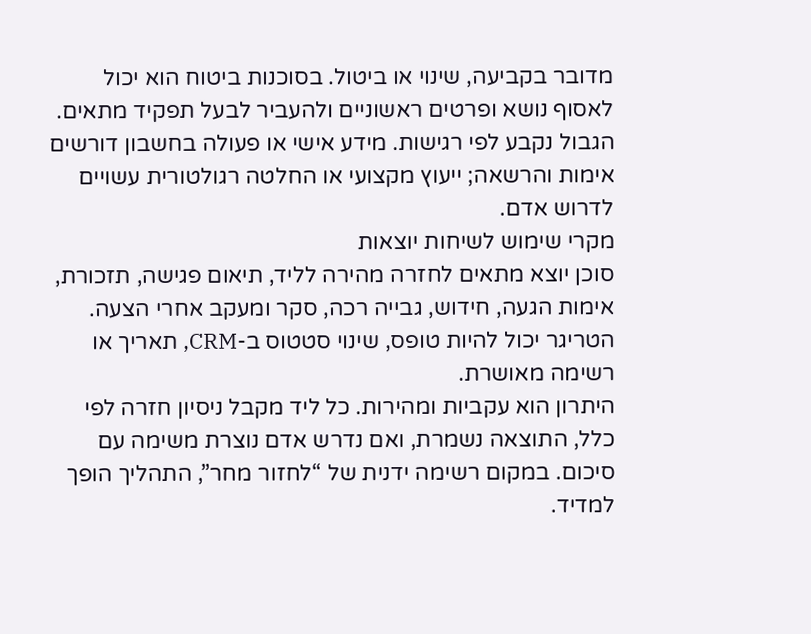מדובר בקביעה, שינוי או ביטול. בסוכנות ביטוח הוא יכול לאסוף נושא ופרטים ראשוניים ולהעביר לבעל תפקיד מתאים.
הגבול נקבע לפי רגישות. מידע אישי או פעולה בחשבון דורשים אימות והרשאה; ייעוץ מקצועי או החלטה רגולטורית עשויים לדרוש אדם.
מקרי שימוש לשיחות יוצאות
סוכן יוצא מתאים לחזרה מהירה לליד, תיאום פגישה, תזכורת, אימות הגעה, חידוש, גבייה רכה, סקר ומעקב אחרי הצעה. הטריגר יכול להיות טופס, שינוי סטטוס ב-CRM, תאריך או רשימה מאושרת.
היתרון הוא עקביות ומהירות. כל ליד מקבל ניסיון חזרה לפי כלל, התוצאה נשמרת, ואם נדרש אדם נוצרת משימה עם סיכום. במקום רשימה ידנית של “לחזור מחר”, התהליך הופך למדיד.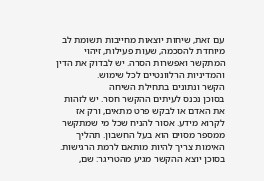עם זאת, שיחות יוצאות מחייבות תשומת לב מיוחדת להסכמה, שעות פעילות, זיהוי המתקשר ואפשרות הסרה. יש לבדוק את הדין והמדיניות הרלוונטיים לכל שימוש.
הקשר ונתונים בתחילת השיחה
בסוכן נכנס לעיתים ההקשר חסר. יש לזהות את האדם או לבקש פרט מתאים, ורק אז לקרוא מידע. אסור להניח שכל מי שמתקשר ממספר מסוים הוא בעל החשבון. תהליך האימות צריך להיות מותאם לרמת הרגישות.
בסוכן יוצא ההקשר מגיע מהטריגר: שם,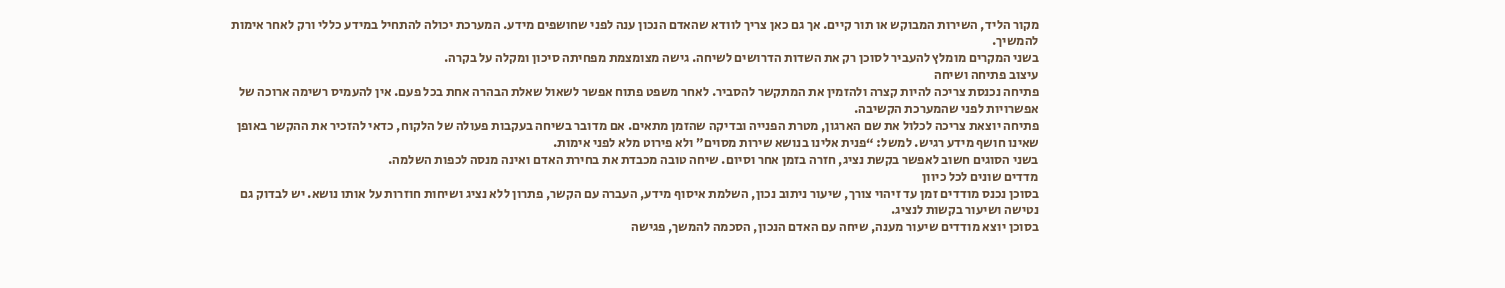מקור הליד, השירות המבוקש או תור קיים. אך גם כאן צריך לוודא שהאדם הנכון ענה לפני שחושפים מידע. המערכת יכולה להתחיל במידע כללי ורק לאחר אימות להמשיך.
בשני המקרים מומלץ להעביר לסוכן רק את השדות הדרושים לשיחה. גישה מצומצמת מפחיתה סיכון ומקלה על בקרה.
עיצוב פתיחה ושיחה
פתיחה נכנסת צריכה להיות קצרה ולהזמין את המתקשר להסביר. לאחר משפט פתוח אפשר לשאול שאלת הבהרה אחת בכל פעם. אין להעמיס רשימה ארוכה של אפשרויות לפני שהמערכת הקשיבה.
פתיחה יוצאת צריכה לכלול את שם הארגון, מטרת הפנייה ובדיקה שהזמן מתאים. אם מדובר בשיחה בעקבות פעולה של הלקוח, כדאי להזכיר את ההקשר באופן שאינו חושף מידע רגיש. למשל: “פנית אלינו בנושא שירות מסוים” ולא פירוט מלא לפני אימות.
בשני הסוגים חשוב לאפשר בקשת נציג, חזרה בזמן אחר וסיום. שיחה טובה מכבדת את בחירת האדם ואינה מנסה לכפות השלמה.
מדדים שונים לכל כיוון
בסוכן נכנס מודדים זמן עד זיהוי צורך, שיעור ניתוב נכון, השלמת איסוף מידע, העברה עם הקשר, פתרון ללא נציג ושיחות חוזרות על אותו נושא. יש לבדוק גם נטישה ושיעור בקשות לנציג.
בסוכן יוצא מודדים שיעור מענה, שיחה עם האדם הנכון, הסכמה להמשך, פגישה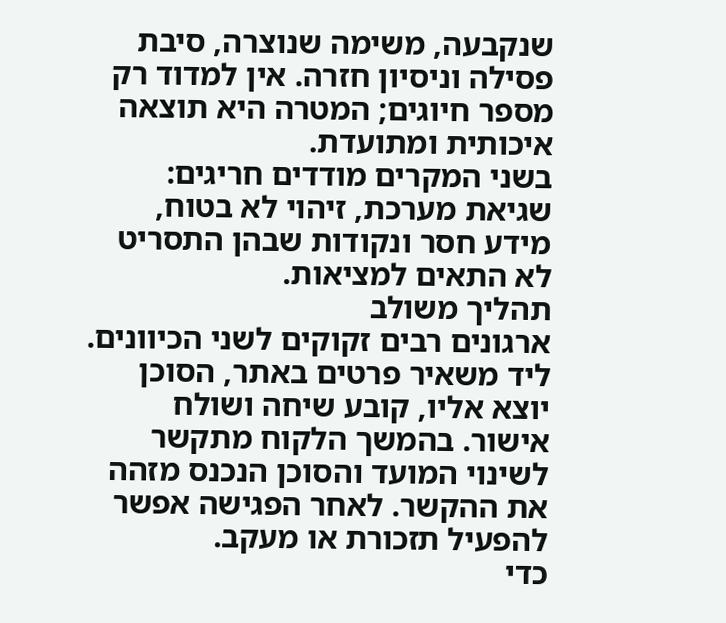שנקבעה, משימה שנוצרה, סיבת פסילה וניסיון חזרה. אין למדוד רק מספר חיוגים; המטרה היא תוצאה איכותית ומתועדת.
בשני המקרים מודדים חריגים: שגיאת מערכת, זיהוי לא בטוח, מידע חסר ונקודות שבהן התסריט לא התאים למציאות.
תהליך משולב
ארגונים רבים זקוקים לשני הכיוונים. ליד משאיר פרטים באתר, הסוכן יוצא אליו, קובע שיחה ושולח אישור. בהמשך הלקוח מתקשר לשינוי המועד והסוכן הנכנס מזהה את ההקשר. לאחר הפגישה אפשר להפעיל תזכורת או מעקב.
כדי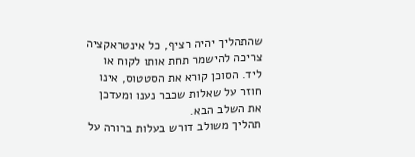שהתהליך יהיה רציף, כל אינטראקציה צריכה להישמר תחת אותו לקוח או ליד. הסוכן קורא את הסטטוס, אינו חוזר על שאלות שכבר נענו ומעדכן את השלב הבא.
תהליך משולב דורש בעלות ברורה על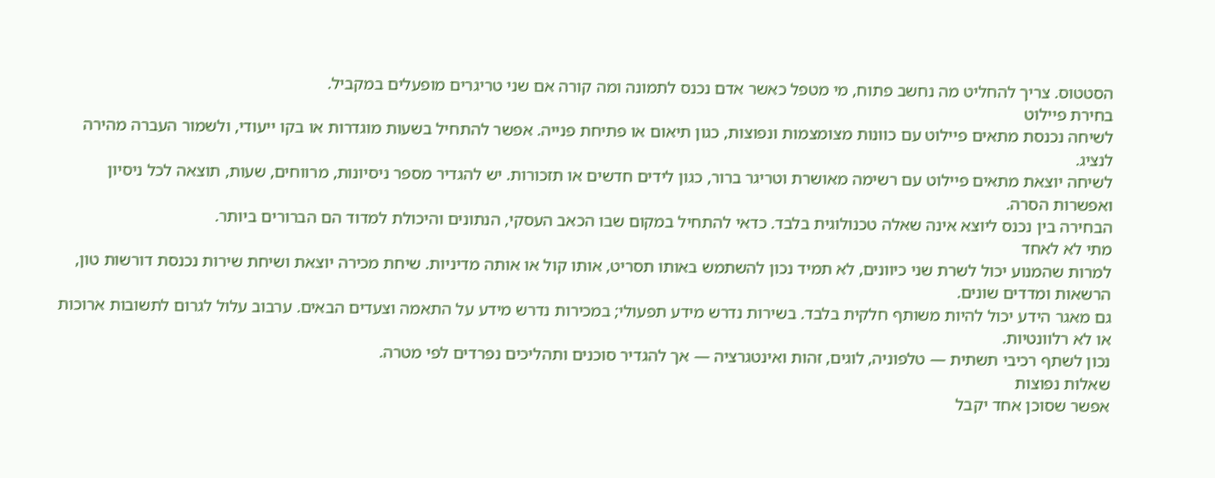הסטטוס. צריך להחליט מה נחשב פתוח, מי מטפל כאשר אדם נכנס לתמונה ומה קורה אם שני טריגרים מופעלים במקביל.
בחירת פיילוט
לשיחה נכנסת מתאים פיילוט עם כוונות מצומצמות ונפוצות, כגון תיאום או פתיחת פנייה. אפשר להתחיל בשעות מוגדרות או בקו ייעודי, ולשמור העברה מהירה לנציג.
לשיחה יוצאת מתאים פיילוט עם רשימה מאושרת וטריגר ברור, כגון לידים חדשים או תזכורות. יש להגדיר מספר ניסיונות, מרווחים, שעות, תוצאה לכל ניסיון ואפשרות הסרה.
הבחירה בין נכנס ליוצא אינה שאלה טכנולוגית בלבד. כדאי להתחיל במקום שבו הכאב העסקי, הנתונים והיכולת למדוד הם הברורים ביותר.
מתי לא לאחד
למרות שהמנוע יכול לשרת שני כיוונים, לא תמיד נכון להשתמש באותו תסריט, אותו קול או אותה מדיניות. שיחת מכירה יוצאת ושיחת שירות נכנסת דורשות טון, הרשאות ומדדים שונים.
גם מאגר הידע יכול להיות משותף חלקית בלבד. בשירות נדרש מידע תפעולי; במכירות נדרש מידע על התאמה וצעדים הבאים. ערבוב עלול לגרום לתשובות ארוכות או לא רלוונטיות.
נכון לשתף רכיבי תשתית — טלפוניה, לוגים, זהות ואינטגרציה — אך להגדיר סוכנים ותהליכים נפרדים לפי מטרה.
שאלות נפוצות
אפשר שסוכן אחד יקבל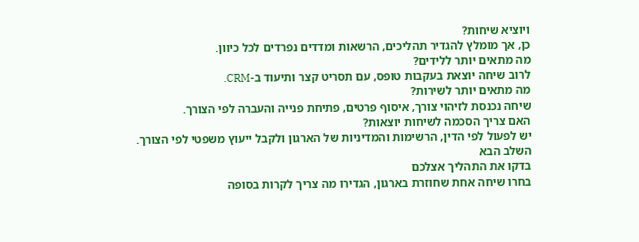ויוציא שיחות?
כן, אך מומלץ להגדיר תהליכים, הרשאות ומדדים נפרדים לכל כיוון.
מה מתאים יותר ללידים?
לרוב שיחה יוצאת בעקבות טופס, עם תסריט קצר ותיעוד ב-CRM.
מה מתאים יותר לשירות?
שיחה נכנסת לזיהוי צורך, איסוף פרטים, פתיחת פנייה והעברה לפי הצורך.
האם צריך הסכמה לשיחות יוצאות?
יש לפעול לפי הדין, הרשימות והמדיניות של הארגון ולקבל ייעוץ משפטי לפי הצורך.
השלב הבא
בדקו את התהליך אצלכם
בחרו שיחה אחת שחוזרת בארגון, הגדירו מה צריך לקרות בסופה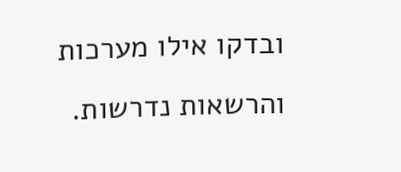ובדקו אילו מערכות והרשאות נדרשות.